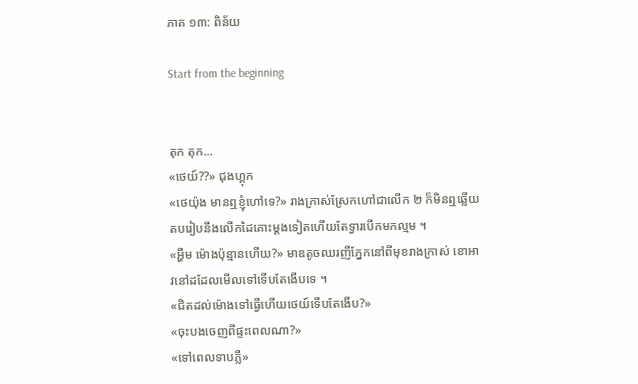ភាគ ១៣: ពិន័យ

Start from the beginning


តុក តុក...
«ថេយ៍??» ជុងហ្គុក
«ថេយ៉ុង មានឮខ្ញុំហៅទេ?» រាងក្រាស់ស្រែកហៅជាលើក ២ ក៏មិនឮឆ្លើយតបរៀបនឹងលើកដៃគោះម្តងទៀតហើយតែទ្វារបើកមកល្មម ។
«អ្ហឹម ម៉ោងប៉ុន្មានហើយ?» មាឌតូចឈរញីភ្នែកនៅពីមុខរាងក្រាស់ ខោអាវនៅដដែលមើលទៅទើបតែងើបទេ ។
«ជិតដល់ម៉ោងទៅធ្វើហើយថេយ៍ទើបតែងើប?»
«ចុះបងចេញពីផ្ទះពេលណា?»
«ទៅពេលទាបភ្លឺ»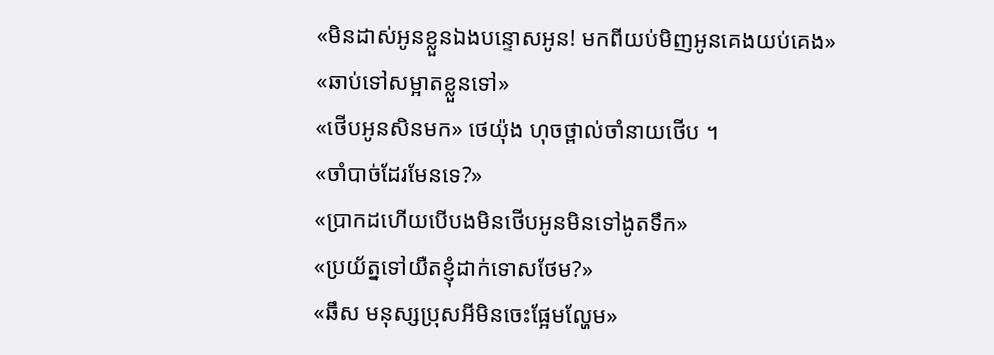«មិនដាស់អូនខ្លួនឯងបន្ទោសអូន! មកពីយប់មិញអូនគេងយប់គេង»
«ឆាប់ទៅសម្អាតខ្លួនទៅ»
«ថើបអូនសិនមក» ថេយ៉ុង ហុចថ្ពាល់ចាំនាយថើប ។
«ចាំបាច់ដែរមែនទេ?»
«ប្រាកដហើយបើបងមិនថើបអូនមិនទៅងូតទឹក»
«ប្រយ័ត្នទៅយឺតខ្ញុំដាក់ទោសថែម?»
«ឆឹស មនុស្សប្រុសអីមិនចេះផ្អែមល្ហែម»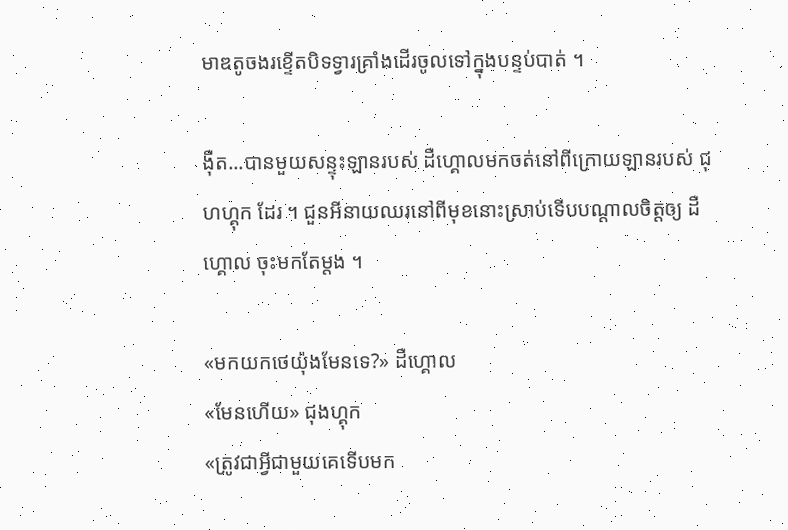មាឌតូចងរខ្ទើតបិទទ្វារគ្រាំងដើរចូលទៅក្នុងបន្ទប់បាត់ ។

ង៉ឺត...បានមួយសន្ទុះឡានរបស់ ដឺហ្គោលមកចត់នៅពីក្រោយឡានរបស់ ជុហហ្គុក ដែរ ។ ជួនអីនាយឈរនៅពីមុខនោះស្រាប់ទើបបណ្តាលចិត្តឲ្យ ដឺហ្គោល ចុះមកតែម្តង ។

«មកយកថេយ៉ុងមែនទេ?» ដឺហ្គោល
«មែនហើយ» ជុងហ្គុក
«ត្រូវជាអ្វីជាមួយគេទើបមក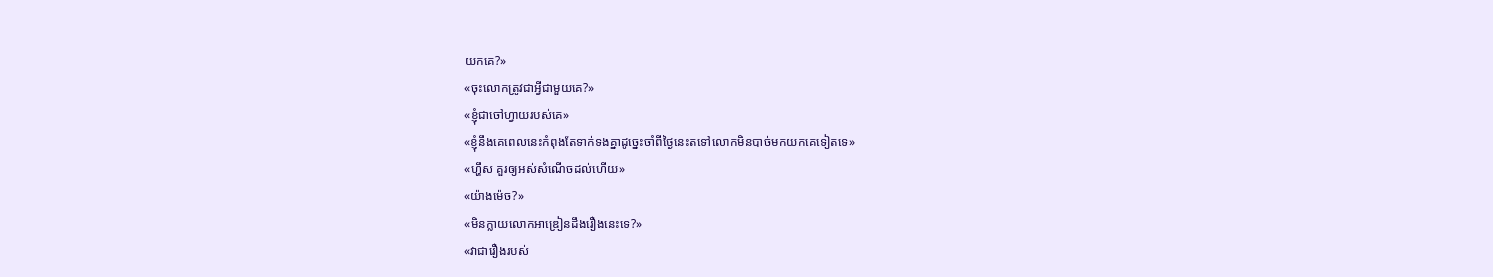យកគេ?»
«ចុះលោកត្រូវជាអ្វីជាមួយគេ?»
«ខ្ញុំជាចៅហ្វាយរបស់គេ»
«ខ្ញុំនឹងគេពេលនេះកំពុងតែទាក់ទងគ្នាដូច្នេះចាំពីថ្ងៃនេះតទៅលោកមិនបាច់មកយកគេទៀតទេ»
«ហ្ហឹស គួរឲ្យអស់សំណើចដល់ហើយ»
«យ៉ាងម៉េច?»
«មិនក្លាយលោកអាឌ្រៀនដឹងរឿងនេះទេ?»
«វាជារឿងរបស់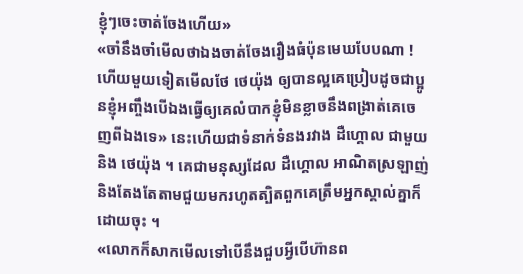ខ្ញុំៗចេះចាត់ចែងហើយ»
«ចាំនឹងចាំមើលថាឯងចាត់ចែងរឿងធំប៉ុនមេឃបែបណា ! ហើយមួយទៀតមើលថែ ថេយ៉ុង ឲ្យបានល្អគេប្រៀបដូចជាប្អូនខ្ញុំអញ្ចឹងបើឯងធ្វើឲ្យគេលំបាកខ្ញុំមិនខ្លាចនឹងពង្រាត់គេចេញពីឯងទេ» នេះហើយជាទំនាក់ទំនងរវាង ដឺហ្គោល ជាមួយនិង ថេយ៉ុង ។ គេជាមនុស្សដែល ដឺហ្គោល អាណិតស្រឡាញ់និងតែងតែតាមជួយមករហូតត្បិតពួកគេត្រឹមអ្នកស្គាល់គ្នាក៏ដោយចុះ ។
«លោកក៏សាកមើលទៅបើនឹងជួបអ្វីបើហ៊ានព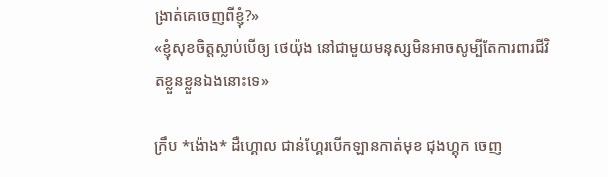ង្រាត់គេចេញពីខ្ញុំ?»
«ខ្ញុំសុខចិត្តស្លាប់បើឲ្យ ថេយ៉ុង នៅជាមួយមនុស្សមិនអាចសូម្បីតែការពារជីវិតខ្លួនខ្លួនឯងនោះទេ»

ក្រឹប *ង៉ោង* ដឺហ្គោល ជាន់ហ្គែរបើកឡានកាត់មុខ ជុងហ្គុក ចេញ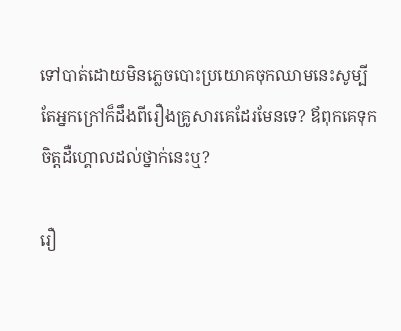ទៅបាត់ដោយមិនភ្លេចបោះប្រយោគចុកឈាមនេះសូម្បីតែអ្នកក្រៅក៏ដឹងពីរឿងគ្រូសារគេដែរមែនទេ? ឪពុកគេទុកចិត្តដឺហ្គោលដល់ថ្នាក់នេះឬ?

រឿ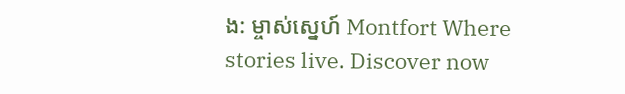ង: ម្ចាស់ស្នេហ៍ Montfort Where stories live. Discover now